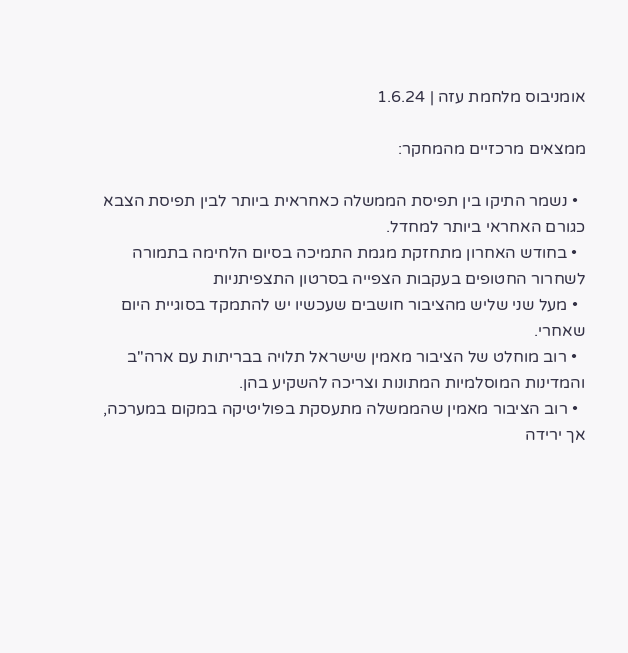אומניבוס מלחמת עזה | 1.6.24

ממצאים מרכזיים מהמחקר:

  • נשמר התיקו בין תפיסת הממשלה כאחראית ביותר לבין תפיסת הצבא כגורם האחראי ביותר למחדל.
  • בחודש האחרון מתחזקת מגמת התמיכה בסיום הלחימה בתמורה לשחרור החטופים בעקבות הצפייה בסרטון התצפיתניות
  • מעל שני שליש מהציבור חושבים שעכשיו יש להתמקד בסוגיית היום שאחרי.
  • רוב מוחלט של הציבור מאמין שישראל תלויה בבריתות עם ארה"ב והמדינות המוסלמיות המתונות וצריכה להשקיע בהן.
  • רוב הציבור מאמין שהממשלה מתעסקת בפוליטיקה במקום במערכה, אך ירידה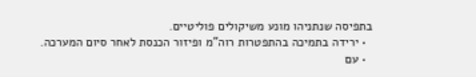בתפיסה שנתניהו מונע משיקולים פוליטיים.
  • ירידה בתמיכה בהתפטרות רוה"מ ופיזור הכנסת לאחר סיום המערכה.
  • עם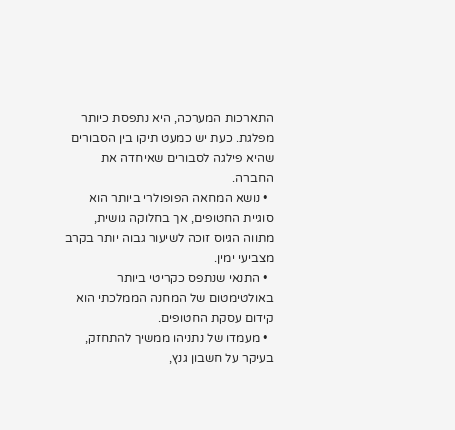התארכות המערכה, היא נתפסת כיותר מפלגת. כעת יש כמעט תיקו בין הסבורים שהיא פילגה לסבורים שאיחדה את החברה.
  • נושא המחאה הפופולרי ביותר הוא סוגיית החטופים, אך בחלוקה גושית, מתווה הגיוס זוכה לשיעור גבוה יותר בקרב מצביעי ימין.
  • התנאי שנתפס כקריטי ביותר באולטימטום של המחנה הממלכתי הוא קידום עסקת החטופים.
  • מעמדו של נתניהו ממשיך להתחזק, בעיקר על חשבון גנץ,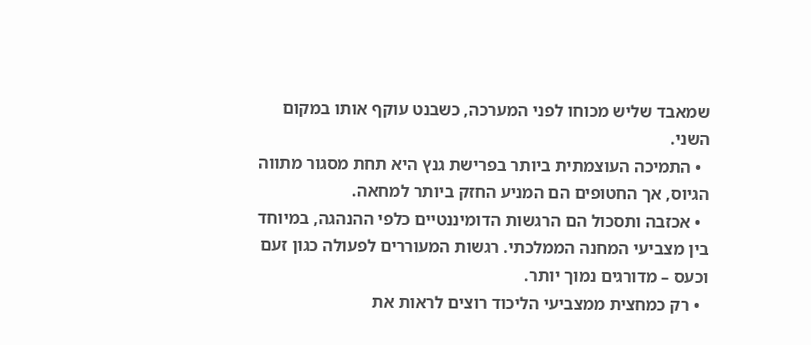שמאבד שליש מכוחו לפני המערכה, כשבנט עוקף אותו במקום השני.
  • התמיכה העוצמתית ביותר בפרישת גנץ היא תחת מסגור מתווה הגיוס, אך החטופים הם המניע החזק ביותר למחאה.
  • אכזבה ותסכול הם הרגשות הדומיננטיים כלפי ההנהגה, במיוחד בין מצביעי המחנה הממלכתי. רגשות המעוררים לפעולה כגון זעם וכעס – מדורגים נמוך יותר.
  • רק כמחצית ממצביעי הליכוד רוצים לראות את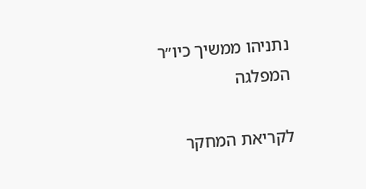נתניהו ממשיך כיו״ר המפלגה

לקריאת המחקר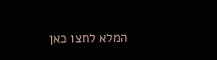המלא לחצו כאן